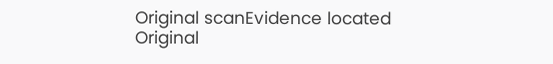Original scanEvidence located
Original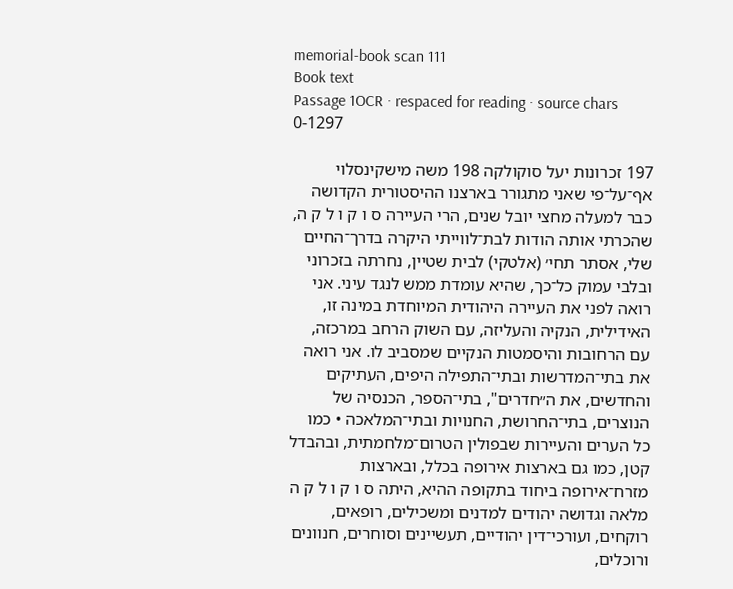memorial-book scan 111
Book text
Passage 1OCR · respaced for reading · source chars 0-1297

197 זכרונות יעל סוקולקה 198 משה מישקינסלוי אף־על־פי שאני מתגורר בארצנו ההיסטורית הקדושה כבר למעלה מחצי יובל שנים, הרי העיירה ס ו ק ו ל ק ה, שהכרתי אותה הודות לבת־לווייתי היקרה בדרך־החיים שלי, אסתר תחי׳ (אלטקי) לבית שטיין, נחרתה בזכרוני ובלבי עמוק כל־כך, שהיא עומדת ממש לנגד עיני. אני רואה לפני את העיירה היהודית המיוחדת במינה זו, האידילית, הנקיה והעליזה, עם השוק הרחב במרכזה, עם הרחובות והיסמטות הנקיים שמסביב לו. אני רואה את בתי־המדרשות ובתי־התפילה היפים, העתיקים והחדשים, את ה״חדרים", בתי־הספר, הכנסיה של הנוצרים, בתי־החרושת, החנויות ובתי־המלאכה • כמו כל הערים והעיירות שבפולין הטרום־מלחמתית, ובהבדל קטן, כמו גם בארצות אירופה בכלל, ובארצות מזרח־אירופה ביחוד בתקופה ההיא, היתה ס ו ק ו ל ק ה מלאה וגדושה יהודים למדנים ומשכילים, רופאים, רוקחים, ועורכי־דין יהודיים, תעשיינים וסוחרים, חנוונים ורוכלים,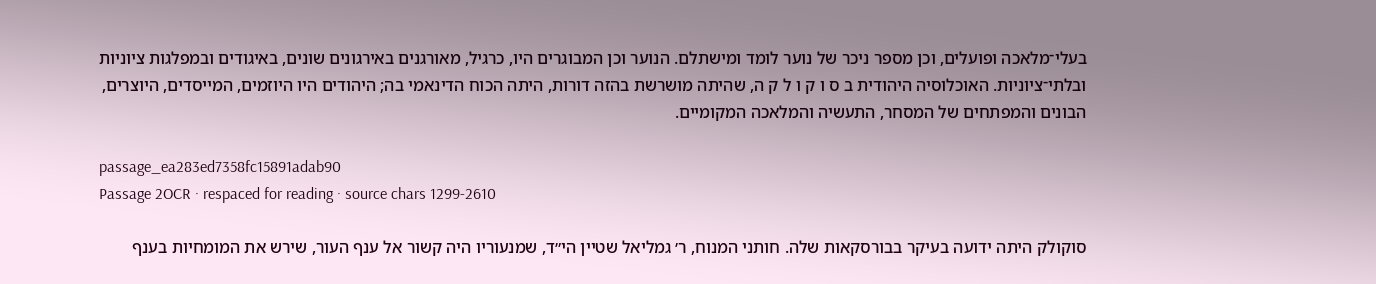בעלי־מלאכה ופועלים, וכן מספר ניכר של נוער לומד ומישתלם. הנוער וכן המבוגרים היו, כרגיל, מאורגנים באירגונים שונים, באיגודים ובמפלגות ציוניות ובלתי־ציוניות. האוכלוסיה היהודית ב ס ו ק ו ל ק ה, שהיתה מושרשת בהזה דורות, היתה הכוח הדינאמי בה; היהודים היו היוזמים, המייסדים, היוצרים, הבונים והמפתחים של המסחר, התעשיה והמלאכה המקומיים.

passage_ea283ed7358fc15891adab90
Passage 2OCR · respaced for reading · source chars 1299-2610

סוקולק היתה ידועה בעיקר בבורסקאות שלה. חותני המנוח, ר׳ גמליאל שטיין הי״ד, שמנעוריו היה קשור אל ענף העור, שירש את המומחיות בענף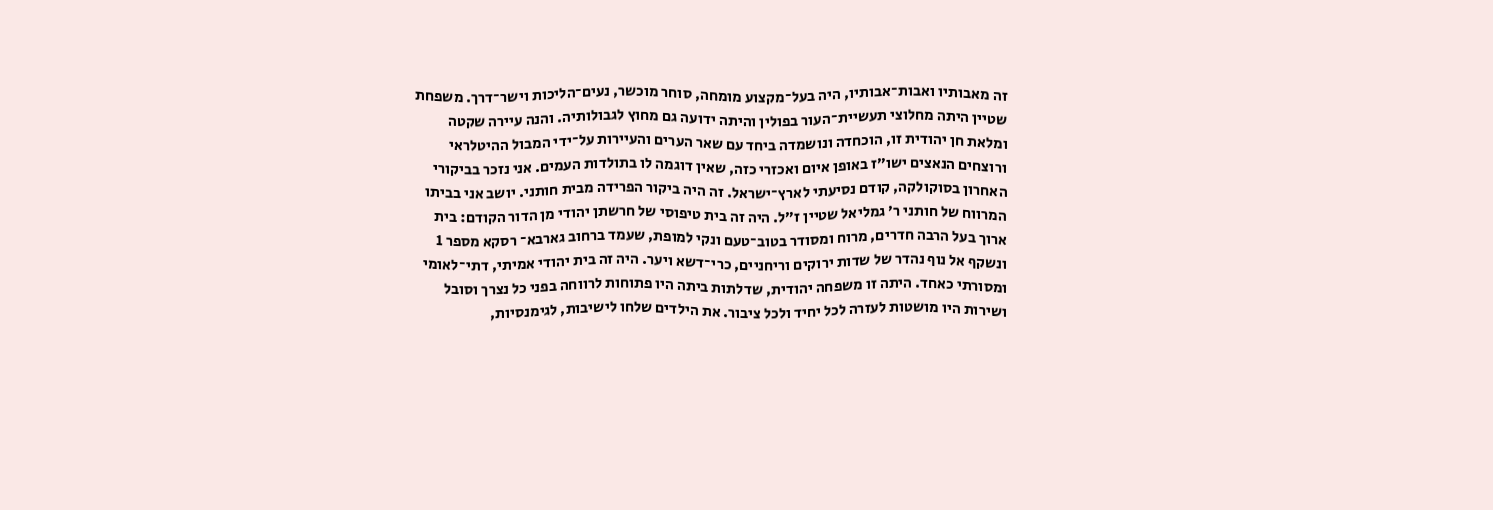זה מאבותיו ואבות־אבותיו, היה בעל־מקצוע מומחה, סוחר מוכשר, נעים־הליכות וישר־דרך. משפחת שטיין היתה מחלוצי תעשיית־העור בפולין והיתה ידועה גם מחוץ לגבולותיה. והנה עיירה שקטה ומלאת חן יהודית זו, הוכחדה ונושמדה ביחד עם שאר הערים והעיירות על־ידי המבול ההיטלראי ורוצחים הנאצים ישו״ז באופן איום ואכזרי כזה, שאין דוגמה לו בתולדות העמים. אני נזכר בביקורי האחרון בסוקולקה, קודם נסיעתי לארץ־ישראל. זה היה ביקור הפרידה מבית חותני. יושב אני בביתו המרווח של חותני ר׳ גמליאל שטיין ז״ל. היה זה בית טיפוסי של חרשתן יהודי מן הדור הקודם: בית ארוך בעל הרבה חדרים, מרוח ומסודר בטוב־טעם ונקי למופת, שעמד ברחוב גארבא־ רסקא מספר 1 ונשקף אל נוף נהדר של שדות ירוקים וריחניים, כרי־דשא ויער. היה זה בית יהודי אמיתי, דתי־לאומי ומסורתי כאחד. היתה זו משפחה יהודית, שדלתות ביתה היו פתוחות לרווחה בפני כל נצרך וסובל ושירות היו מושטות לעזרה לכל יחיד ולכל ציבור. את הילדים שלחו לישיבות, לגימנסיות,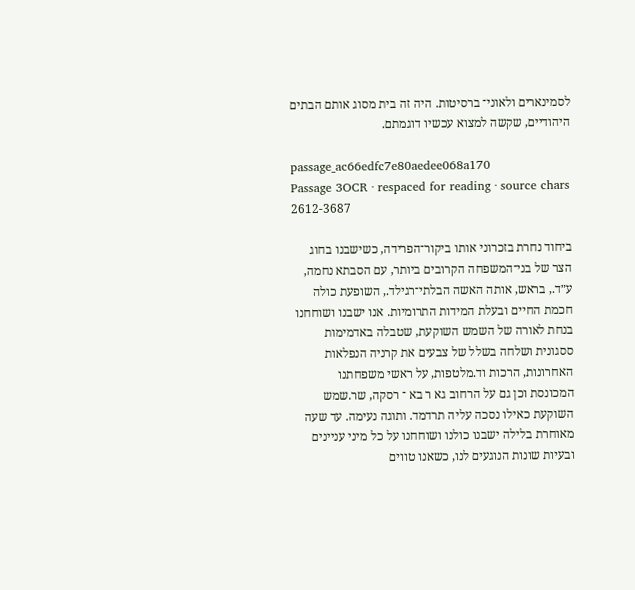לסמינארים ולאוני־ ברסיטות. היה זה בית מסוג אותם הבתים היהודיים, שקשה למצוא עכשיו דוגמתם.

passage_ac66edfc7e80aedee068a170
Passage 3OCR · respaced for reading · source chars 2612-3687

ביחוד נחרת בזכרוני אותו ביקור־הפרידה, כשישבנו בחוג הצר של בני־המשפחה הקרובים ביותר, עם הסבתא נחמה, ע״ד., בראש, אותה האשה הבלתי־רגילד., השופעת כולה חכמת החיים ובעלת המידות התרומיות. אנו ישבנו ושוחחנו בנחת לאורה של השמש השוקעת, שטבלה באדמימות ססגונית ושלחה בשלל של צבעים את קרניה הנפלאות האחרונות, הרכות וד.מלטפות, על ראשי משפחתנו המכונסת וכן גם על הרחוב גא ר בא ־ רסקה, שר.שמש השוקעת כאילו נסכה עליה תרדמד. ותוגה נעימה. עד שעה מאוחרת בלילה ישבנו כולנו ושוחחנו על כל מיני עניינים ובעיות שונות הנוגעים לנו, כשאנו טווים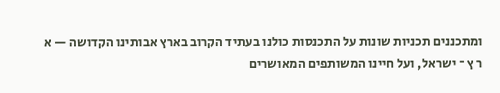ומתכננים תכניות שונות על התכנסות כולנו בעתיד הקרוב בארץ אבותינו הקדושה — א ר ץ ־ ישראל, ועל חיינו המשותפים המאושרים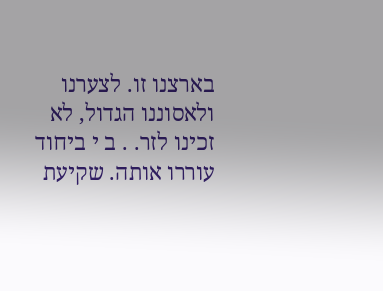בארצנו זו. לצערנו ולאסוננו הגדול, לא זכינו לזר. . ב י ביחוד עוררו אותה. שקיעת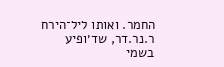החמר. ואותו ליל־הירח ר.נר.דר, שד׳ופיע בשמי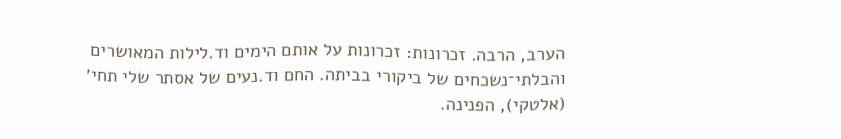הערב, הרבה. זכרונות: זכרונות על אותם הימים וד.לילות המאושרים והבלתי־נשכחים של ביקורי בביתה. החם וד.נעים של אסתר שלי תחי׳ (אלטקי), הפנינה.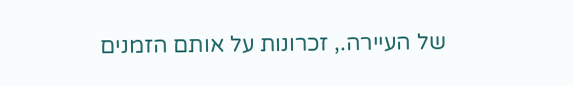של העיירה., זכרונות על אותם הזמנים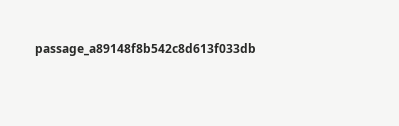passage_a89148f8b542c8d613f033db